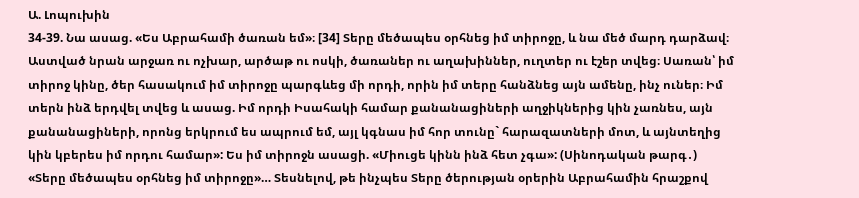Ա. Լոպուխին
34-39. Նա ասաց. «Ես Աբրահամի ծառան եմ»։ [34] Տերը մեծապես օրհնեց իմ տիրոջը, և նա մեծ մարդ դարձավ։ Աստված նրան արջառ ու ոչխար, արծաթ ու ոսկի, ծառաներ ու աղախիններ, ուղտեր ու էշեր տվեց։ Սառան՝ իմ տիրոջ կինը, ծեր հասակում իմ տիրոջը պարգևեց մի որդի, որին իմ տերը հանձնեց այն ամենը, ինչ ուներ։ Իմ տերն ինձ երդվել տվեց և ասաց. Իմ որդի Իսահակի համար քանանացիների աղջիկներից կին չառնես, այն քանանացիների, որոնց երկրում ես ապրում եմ, այլ կգնաս իմ հոր տունը` հարազատների մոտ, և այնտեղից կին կբերես իմ որդու համար»: Ես իմ տիրոջն ասացի. «Միուցե կինն ինձ հետ չգա»: (Սինոդական թարգ․)
«Տերը մեծապես օրհնեց իմ տիրոջը»… Տեսնելով, թե ինչպես Տերը ծերության օրերին Աբրահամին հրաշքով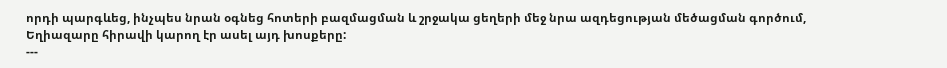որդի պարգևեց, ինչպես նրան օգնեց հոտերի բազմացման և շրջակա ցեղերի մեջ նրա ազդեցության մեծացման գործում, Եղիազարը հիրավի կարող էր ասել այդ խոսքերը:
---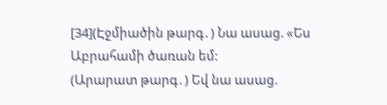[34](Էջմիածին թարգ․) Նա ասաց. «Ես Աբրահամի ծառան եմ:
(Արարատ թարգ․) Եվ նա ասաց.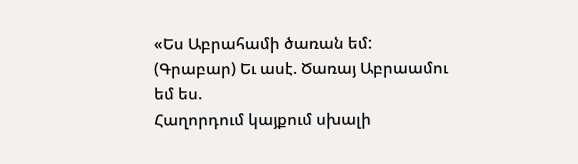«Ես Աբրահամի ծառան եմ:
(Գրաբար) Եւ ասէ. Ծառայ Աբրաամու եմ ես.
Հաղորդում կայքում սխալի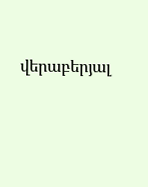վերաբերյալ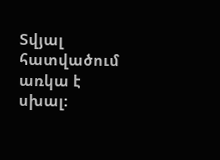Տվյալ հատվածում առկա է սխալ: